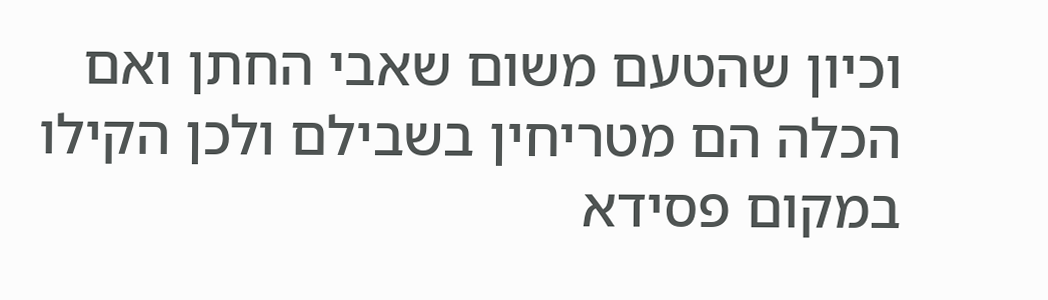וכיון שהטעם משום שאבי החתן ואם הכלה הם מטריחין בשבילם ולכן הקילו במקום פסידא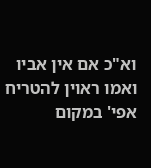וא"כ אם אין אביו ואמו ראוין להטריח אפי' במקום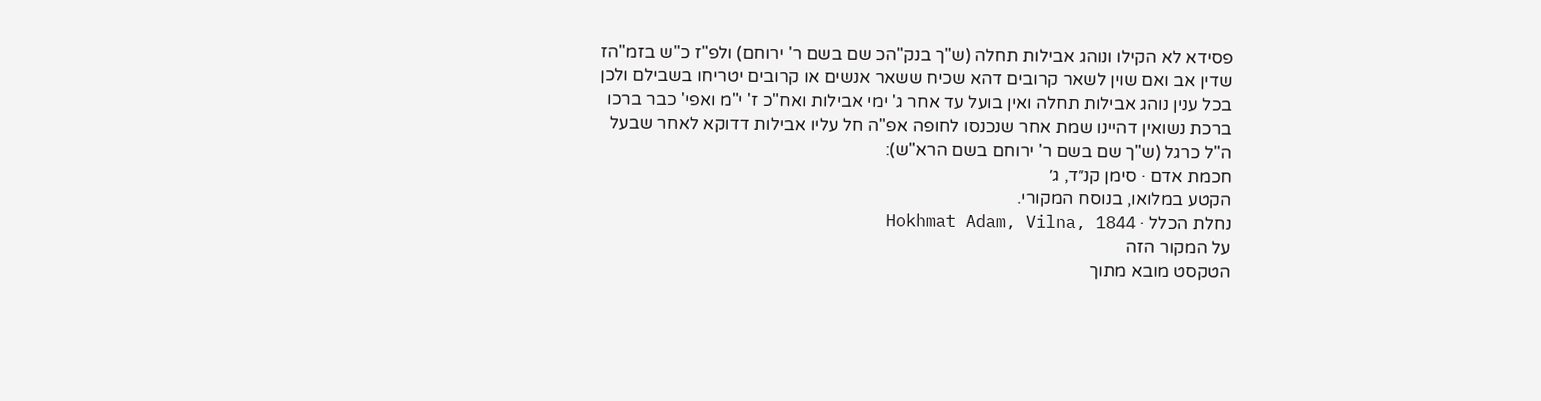פסידא לא הקילו ונוהג אבילות תחלה (ש"ך בנק"הכ שם בשם ר' ירוחם) ולפ"ז כ"ש בזמ"הז שדין אב ואם שוין לשאר קרובים דהא שכיח ששאר אנשים או קרובים יטריחו בשבילם ולכן בכל ענין נוהג אבילות תחלה ואין בועל עד אחר ג' ימי אבילות ואח"כ ז' י"מ ואפי' כבר ברכו ברכת נשואין דהיינו שמת אחר שנכנסו לחופה אפ"ה חל עליו אבילות דדוקא לאחר שבעל ה"ל כרגל (ש"ך שם בשם ר' ירוחם בשם הרא"ש):
חכמת אדם · סימן קנ״ד, ג׳
הקטע במלואו, בנוסח המקורי.
נחלת הכלל · Hokhmat Adam, Vilna, 1844
על המקור הזה
הטקסט מובא מתוך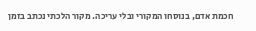חכמת אדם, בנוסחו המקורי ובלי עריכה. מקור הלכתי נכתב בזמן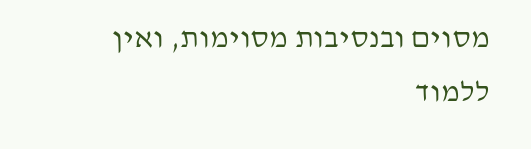מסוים ובנסיבות מסוימות, ואין ללמוד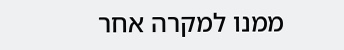ממנו למקרה אחר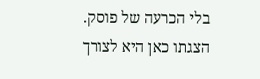בלי הכרעה של פוסק. הצגתו כאן היא לצורך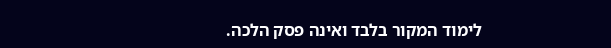לימוד המקור בלבד ואינה פסק הלכה.